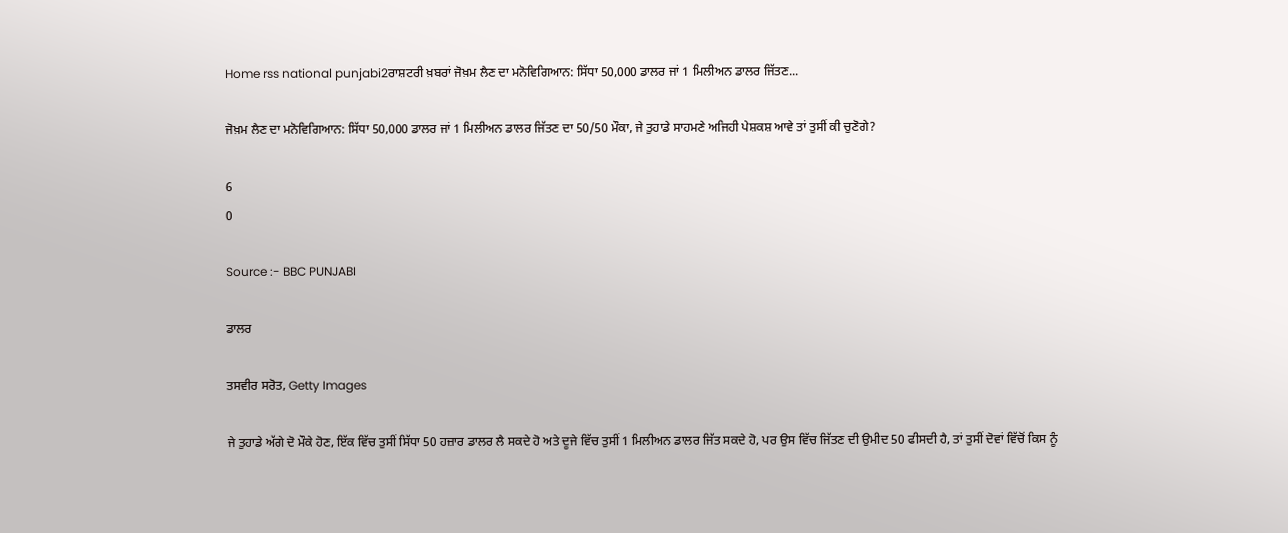Home rss national punjabi2ਰਾਸ਼ਟਰੀ ਖ਼ਬਰਾਂ ਜੋਖ਼ਮ ਲੈਣ ਦਾ ਮਨੋਵਿਗਿਆਨ: ਸਿੱਧਾ 50,000 ਡਾਲਰ ਜਾਂ 1 ਮਿਲੀਅਨ ਡਾਲਰ ਜਿੱਤਣ...

ਜੋਖ਼ਮ ਲੈਣ ਦਾ ਮਨੋਵਿਗਿਆਨ: ਸਿੱਧਾ 50,000 ਡਾਲਰ ਜਾਂ 1 ਮਿਲੀਅਨ ਡਾਲਰ ਜਿੱਤਣ ਦਾ 50/50 ਮੌਕਾ, ਜੇ ਤੁਹਾਡੇ ਸਾਹਮਣੇ ਅਜਿਹੀ ਪੇਸ਼ਕਸ਼ ਆਵੇ ਤਾਂ ਤੁਸੀਂ ਕੀ ਚੁਣੋਗੇ?

6
0

Source :- BBC PUNJABI

ਡਾਲਰ

ਤਸਵੀਰ ਸਰੋਤ, Getty Images

ਜੇ ਤੁਹਾਡੇ ਅੱਗੇ ਦੋ ਮੌਕੇ ਹੋਣ, ਇੱਕ ਵਿੱਚ ਤੁਸੀਂ ਸਿੱਧਾ 50 ਹਜ਼ਾਰ ਡਾਲਰ ਲੈ ਸਕਦੇ ਹੋ ਅਤੇ ਦੂਜੇ ਵਿੱਚ ਤੁਸੀਂ 1 ਮਿਲੀਅਨ ਡਾਲਰ ਜਿੱਤ ਸਕਦੇ ਹੋ, ਪਰ ਉਸ ਵਿੱਚ ਜਿੱਤਣ ਦੀ ਉਮੀਦ 50 ਫੀਸਦੀ ਹੈ, ਤਾਂ ਤੁਸੀਂ ਦੋਵਾਂ ਵਿੱਚੋਂ ਕਿਸ ਨੂੰ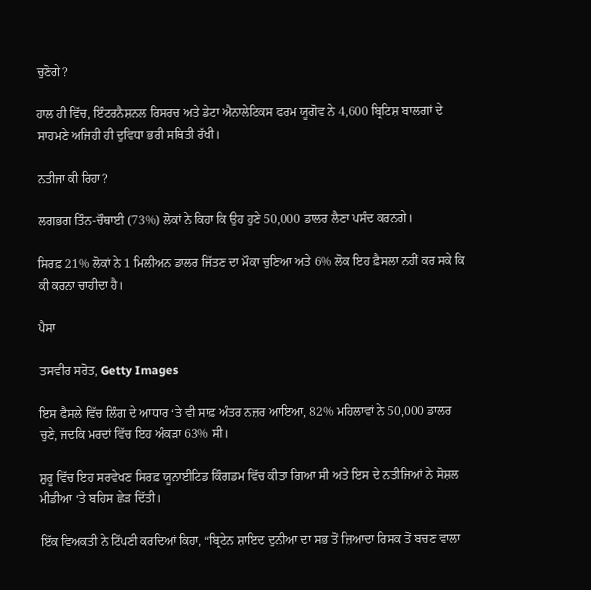ਚੁਣੋਗੇ?

ਹਾਲ ਹੀ ਵਿੱਚ, ਇੰਟਰਨੈਸ਼ਨਲ ਰਿਸਰਚ ਅਤੇ ਡੇਟਾ ਐਨਾਲੇਟਿਕਸ ਫਰਮ ਯੂਗੋਵ ਨੇ 4,600 ਬ੍ਰਿਟਿਸ਼ ਬਾਲਗਾਂ ਦੇ ਸਾਹਮਣੇ ਅਜਿਹੀ ਹੀ ਦੁਵਿਧਾ ਭਰੀ ਸਥਿਤੀ ਰੱਖੀ।

ਨਤੀਜਾ ਕੀ ਰਿਹਾ?

ਲਗਭਗ ਤਿੰਨ-ਚੌਥਾਈ (73%) ਲੋਕਾਂ ਨੇ ਕਿਹਾ ਕਿ ਉਹ ਹੁਣੇ 50,000 ਡਾਲਰ ਲੈਣਾ ਪਸੰਦ ਕਰਨਗੇ।

ਸਿਰਫ਼ 21% ਲੋਕਾਂ ਨੇ 1 ਮਿਲੀਅਨ ਡਾਲਰ ਜਿੱਤਣ ਦਾ ਮੌਕਾ ਚੁਣਿਆ ਅਤੇ 6% ਲੋਕ ਇਹ ਫ਼ੈਸਲਾ ਨਹੀਂ ਕਰ ਸਕੇ ਕਿ ਕੀ ਕਰਨਾ ਚਾਹੀਦਾ ਹੈ।

ਪੈਸਾ

ਤਸਵੀਰ ਸਰੋਤ, Getty Images

ਇਸ ਫੈਸਲੇ ਵਿੱਚ ਲਿੰਗ ਦੇ ਆਧਾਰ ‘ਤੇ ਵੀ ਸਾਫ਼ ਅੰਤਰ ਨਜ਼ਰ ਆਇਆ, 82% ਮਹਿਲਾਵਾਂ ਨੇ 50,000 ਡਾਲਰ ਚੁਣੇ, ਜਦਕਿ ਮਰਦਾਂ ਵਿੱਚ ਇਹ ਅੰਕੜਾ 63% ਸੀ।

ਸ਼ੁਰੂ ਵਿੱਚ ਇਹ ਸਰਵੇਖਣ ਸਿਰਫ਼ ਯੂਨਾਈਟਿਡ ਕਿੰਗਡਮ ਵਿੱਚ ਕੀਤਾ ਗਿਆ ਸੀ ਅਤੇ ਇਸ ਦੇ ਨਤੀਜਿਆਂ ਨੇ ਸੋਸ਼ਲ ਮੀਡੀਆ ‘ਤੇ ਬਹਿਸ ਛੇੜ ਦਿੱਤੀ।

ਇੱਕ ਵਿਅਕਤੀ ਨੇ ਟਿੱਪਣੀ ਕਰਦਿਆਂ ਕਿਹਾ, “ਬ੍ਰਿਟੇਨ ਸ਼ਾਇਦ ਦੁਨੀਆ ਦਾ ਸਭ ਤੋਂ ਜ਼ਿਆਦਾ ਰਿਸਕ ਤੋਂ ਬਚਣ ਵਾਲਾ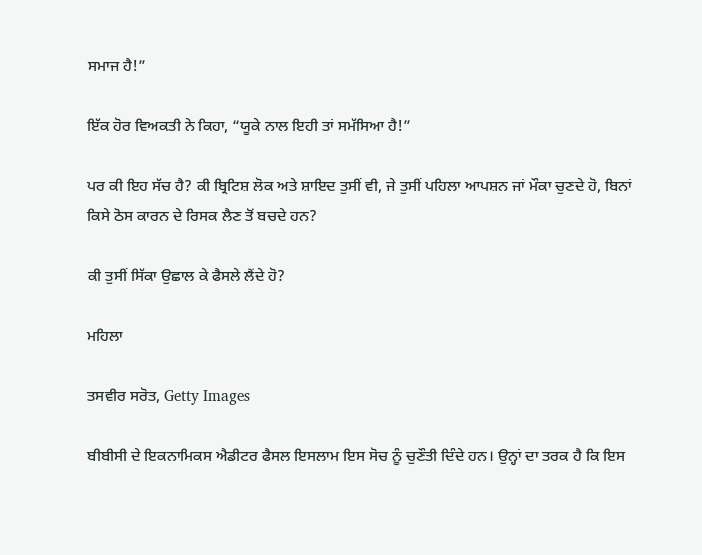ਸਮਾਜ ਹੈ!”

ਇੱਕ ਹੋਰ ਵਿਅਕਤੀ ਨੇ ਕਿਹਾ, “ਯੂਕੇ ਨਾਲ ਇਹੀ ਤਾਂ ਸਮੱਸਿਆ ਹੈ!”

ਪਰ ਕੀ ਇਹ ਸੱਚ ਹੈ? ਕੀ ਬ੍ਰਿਟਿਸ਼ ਲੋਕ ਅਤੇ ਸ਼ਾਇਦ ਤੁਸੀਂ ਵੀ, ਜੇ ਤੁਸੀਂ ਪਹਿਲਾ ਆਪਸ਼ਨ ਜਾਂ ਮੌਕਾ ਚੁਣਦੇ ਹੋ, ਬਿਨਾਂ ਕਿਸੇ ਠੋਸ ਕਾਰਨ ਦੇ ਰਿਸਕ ਲੈਣ ਤੋਂ ਬਚਦੇ ਹਨ?

ਕੀ ਤੁਸੀਂ ਸਿੱਕਾ ਉਛਾਲ ਕੇ ਫੈਸਲੇ ਲੈਂਦੇ ਹੋ?

ਮਹਿਲਾ

ਤਸਵੀਰ ਸਰੋਤ, Getty Images

ਬੀਬੀਸੀ ਦੇ ਇਕਨਾਮਿਕਸ ਐਡੀਟਰ ਫੈਸਲ ਇਸਲਾਮ ਇਸ ਸੋਚ ਨੂੰ ਚੁਣੌਤੀ ਦਿੰਦੇ ਹਨ। ਉਨ੍ਹਾਂ ਦਾ ਤਰਕ ਹੈ ਕਿ ਇਸ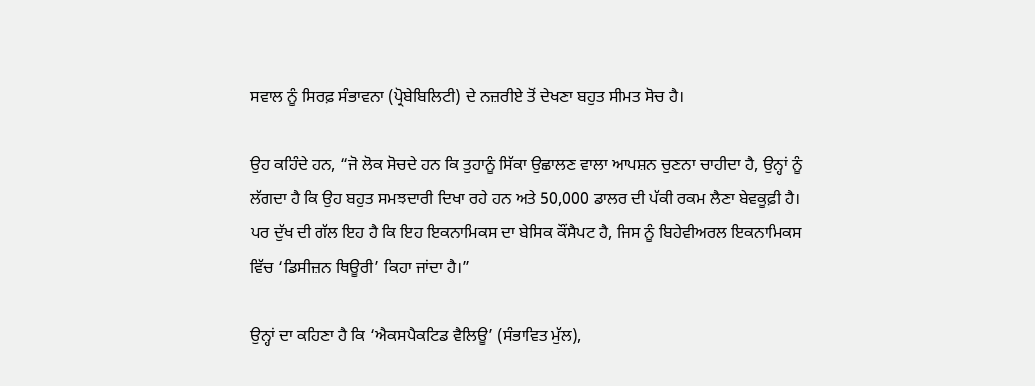ਸਵਾਲ ਨੂੰ ਸਿਰਫ਼ ਸੰਭਾਵਨਾ (ਪ੍ਰੋਬੇਬਿਲਿਟੀ) ਦੇ ਨਜ਼ਰੀਏ ਤੋਂ ਦੇਖਣਾ ਬਹੁਤ ਸੀਮਤ ਸੋਚ ਹੈ।

ਉਹ ਕਹਿੰਦੇ ਹਨ, “ਜੋ ਲੋਕ ਸੋਚਦੇ ਹਨ ਕਿ ਤੁਹਾਨੂੰ ਸਿੱਕਾ ਉਛਾਲਣ ਵਾਲਾ ਆਪਸ਼ਨ ਚੁਣਨਾ ਚਾਹੀਦਾ ਹੈ, ਉਨ੍ਹਾਂ ਨੂੰ ਲੱਗਦਾ ਹੈ ਕਿ ਉਹ ਬਹੁਤ ਸਮਝਦਾਰੀ ਦਿਖਾ ਰਹੇ ਹਨ ਅਤੇ 50,000 ਡਾਲਰ ਦੀ ਪੱਕੀ ਰਕਮ ਲੈਣਾ ਬੇਵਕੂਫ਼ੀ ਹੈ। ਪਰ ਦੁੱਖ ਦੀ ਗੱਲ ਇਹ ਹੈ ਕਿ ਇਹ ਇਕਨਾਮਿਕਸ ਦਾ ਬੇਸਿਕ ਕੌਂਸੈਪਟ ਹੈ, ਜਿਸ ਨੂੰ ਬਿਹੇਵੀਅਰਲ ਇਕਨਾਮਿਕਸ ਵਿੱਚ ‘ਡਿਸੀਜ਼ਨ ਥਿਊਰੀ’ ਕਿਹਾ ਜਾਂਦਾ ਹੈ।”

ਉਨ੍ਹਾਂ ਦਾ ਕਹਿਣਾ ਹੈ ਕਿ ‘ਐਕਸਪੈਕਟਿਡ ਵੈਲਿਊ’ (ਸੰਭਾਵਿਤ ਮੁੱਲ),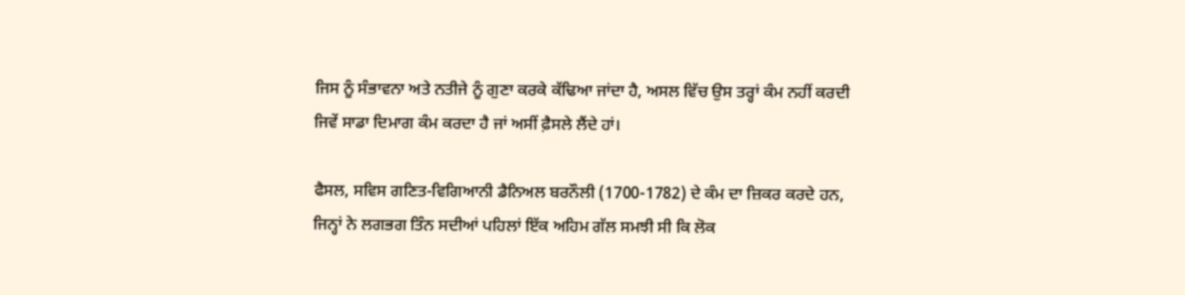ਜਿਸ ਨੂੰ ਸੰਭਾਵਨਾ ਅਤੇ ਨਤੀਜੇ ਨੂੰ ਗੁਣਾ ਕਰਕੇ ਕੱਢਿਆ ਜਾਂਦਾ ਹੈ, ਅਸਲ ਵਿੱਚ ਉਸ ਤਰ੍ਹਾਂ ਕੰਮ ਨਹੀਂ ਕਰਦੀ ਜਿਵੇਂ ਸਾਡਾ ਦਿਮਾਗ ਕੰਮ ਕਰਦਾ ਹੈ ਜਾਂ ਅਸੀਂ ਫ਼ੈਸਲੇ ਲੈਂਦੇ ਹਾਂ।

ਫੈਸਲ, ਸਵਿਸ ਗਣਿਤ-ਵਿਗਿਆਨੀ ਡੈਨਿਅਲ ਬਰਨੌਲੀ (1700-1782) ਦੇ ਕੰਮ ਦਾ ਜ਼ਿਕਰ ਕਰਦੇ ਹਨ, ਜਿਨ੍ਹਾਂ ਨੇ ਲਗਭਗ ਤਿੰਨ ਸਦੀਆਂ ਪਹਿਲਾਂ ਇੱਕ ਅਹਿਮ ਗੱਲ ਸਮਝੀ ਸੀ ਕਿ ਲੋਕ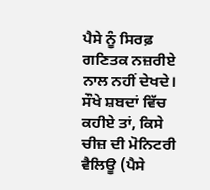ਪੈਸੇ ਨੂੰ ਸਿਰਫ਼ ਗਣਿਤਕ ਨਜ਼ਰੀਏ ਨਾਲ ਨਹੀਂ ਦੇਖਦੇ। ਸੌਖੇ ਸ਼ਬਦਾਂ ਵਿੱਚ ਕਹੀਏ ਤਾਂ, ਕਿਸੇ ਚੀਜ਼ ਦੀ ਮੋਨਿਟਰੀ ਵੈਲਿਊ (ਪੈਸੇ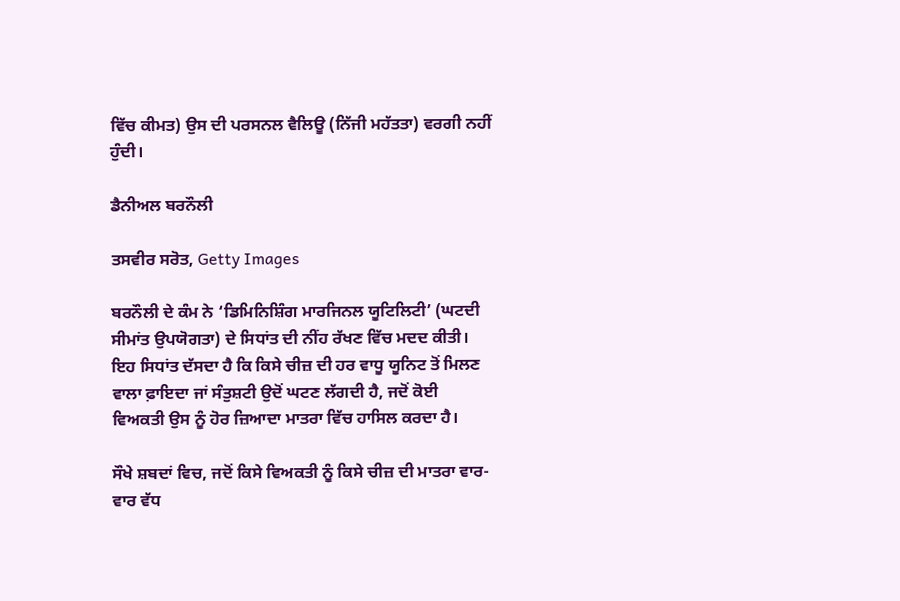ਵਿੱਚ ਕੀਮਤ) ਉਸ ਦੀ ਪਰਸਨਲ ਵੈਲਿਊ (ਨਿੱਜੀ ਮਹੱਤਤਾ) ਵਰਗੀ ਨਹੀਂ ਹੁੰਦੀ।

ਡੈਨੀਅਲ ਬਰਨੌਲੀ

ਤਸਵੀਰ ਸਰੋਤ, Getty Images

ਬਰਨੌਲੀ ਦੇ ਕੰਮ ਨੇ ‘ਡਿਮਿਨਿਸ਼ਿੰਗ ਮਾਰਜਿਨਲ ਯੂਟਿਲਿਟੀ’ (ਘਟਦੀ ਸੀਮਾਂਤ ਉਪਯੋਗਤਾ) ਦੇ ਸਿਧਾਂਤ ਦੀ ਨੀਂਹ ਰੱਖਣ ਵਿੱਚ ਮਦਦ ਕੀਤੀ। ਇਹ ਸਿਧਾਂਤ ਦੱਸਦਾ ਹੈ ਕਿ ਕਿਸੇ ਚੀਜ਼ ਦੀ ਹਰ ਵਾਧੂ ਯੂਨਿਟ ਤੋਂ ਮਿਲਣ ਵਾਲਾ ਫ਼ਾਇਦਾ ਜਾਂ ਸੰਤੁਸ਼ਟੀ ਉਦੋਂ ਘਟਣ ਲੱਗਦੀ ਹੈ, ਜਦੋਂ ਕੋਈ ਵਿਅਕਤੀ ਉਸ ਨੂੰ ਹੋਰ ਜ਼ਿਆਦਾ ਮਾਤਰਾ ਵਿੱਚ ਹਾਸਿਲ ਕਰਦਾ ਹੈ।

ਸੌਖੇ ਸ਼ਬਦਾਂ ਵਿਚ, ਜਦੋਂ ਕਿਸੇ ਵਿਅਕਤੀ ਨੂੰ ਕਿਸੇ ਚੀਜ਼ ਦੀ ਮਾਤਰਾ ਵਾਰ-ਵਾਰ ਵੱਧ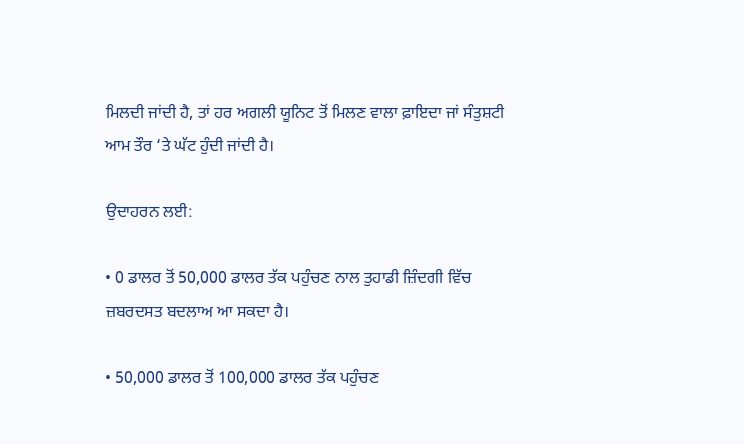ਮਿਲਦੀ ਜਾਂਦੀ ਹੈ, ਤਾਂ ਹਰ ਅਗਲੀ ਯੂਨਿਟ ਤੋਂ ਮਿਲਣ ਵਾਲਾ ਫ਼ਾਇਦਾ ਜਾਂ ਸੰਤੁਸ਼ਟੀ ਆਮ ਤੌਰ ‘ਤੇ ਘੱਟ ਹੁੰਦੀ ਜਾਂਦੀ ਹੈ।

ਉਦਾਹਰਨ ਲਈ:

• 0 ਡਾਲਰ ਤੋਂ 50,000 ਡਾਲਰ ਤੱਕ ਪਹੁੰਚਣ ਨਾਲ ਤੁਹਾਡੀ ਜ਼ਿੰਦਗੀ ਵਿੱਚ ਜ਼ਬਰਦਸਤ ਬਦਲਾਅ ਆ ਸਕਦਾ ਹੈ।

• 50,000 ਡਾਲਰ ਤੋਂ 100,000 ਡਾਲਰ ਤੱਕ ਪਹੁੰਚਣ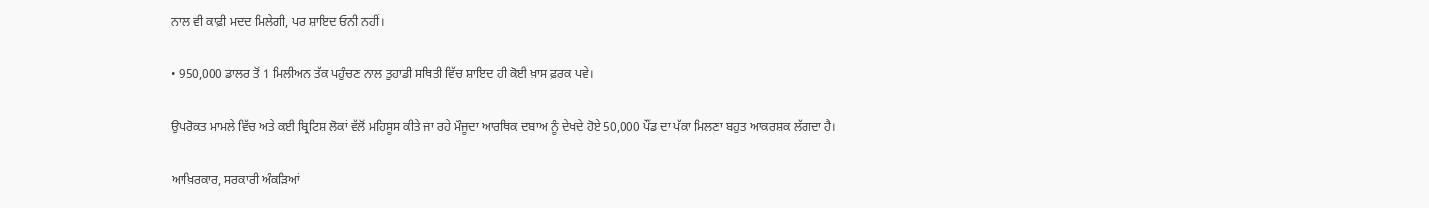ਨਾਲ ਵੀ ਕਾਫ਼ੀ ਮਦਦ ਮਿਲੇਗੀ, ਪਰ ਸ਼ਾਇਦ ਓਨੀ ਨਹੀਂ।

• 950,000 ਡਾਲਰ ਤੋਂ 1 ਮਿਲੀਅਨ ਤੱਕ ਪਹੁੰਚਣ ਨਾਲ ਤੁਹਾਡੀ ਸਥਿਤੀ ਵਿੱਚ ਸ਼ਾਇਦ ਹੀ ਕੋਈ ਖ਼ਾਸ ਫ਼ਰਕ ਪਵੇ।

ਉਪਰੋਕਤ ਮਾਮਲੇ ਵਿੱਚ ਅਤੇ ਕਈ ਬ੍ਰਿਟਿਸ਼ ਲੋਕਾਂ ਵੱਲੋਂ ਮਹਿਸੂਸ ਕੀਤੇ ਜਾ ਰਹੇ ਮੌਜੂਦਾ ਆਰਥਿਕ ਦਬਾਅ ਨੂੰ ਦੇਖਦੇ ਹੋਏ 50,000 ਪੌਂਡ ਦਾ ਪੱਕਾ ਮਿਲਣਾ ਬਹੁਤ ਆਕਰਸ਼ਕ ਲੱਗਦਾ ਹੈ।

ਆਖ਼ਿਰਕਾਰ, ਸਰਕਾਰੀ ਅੰਕੜਿਆਂ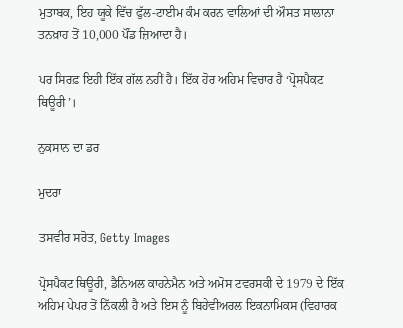ਮੁਤਾਬਕ, ਇਹ ਯੂਕੇ ਵਿੱਚ ਫੁੱਲ-ਟਾਈਮ ਕੰਮ ਕਰਨ ਵਾਲਿਆਂ ਦੀ ਔਸਤ ਸਾਲਾਨਾ ਤਨਖ਼ਾਹ ਤੋਂ 10,000 ਪੌਂਡ ਜ਼ਿਆਦਾ ਹੈ।

ਪਰ ਸਿਰਫ਼ ਇਹੀ ਇੱਕ ਗੱਲ ਨਹੀਂ ਹੈ। ਇੱਕ ਹੋਰ ਅਹਿਮ ਵਿਚਾਰ ਹੈ ‘ਪ੍ਰੋਸਪੈਕਟ ਥਿਊਰੀ’।

ਨੁਕਸਾਨ ਦਾ ਡਰ

ਮੁਦਰਾ

ਤਸਵੀਰ ਸਰੋਤ, Getty Images

ਪ੍ਰੋਸਪੈਕਟ ਥਿਊਰੀ, ਡੈਨਿਅਲ ਕਾਹਨੇਮੈਨ ਅਤੇ ਅਮੋਸ ਟਵਰਸਕੀ ਦੇ 1979 ਦੇ ਇੱਕ ਅਹਿਮ ਪੇਪਰ ਤੋਂ ਨਿੱਕਲੀ ਹੈ ਅਤੇ ਇਸ ਨੂੰ ਬਿਹੇਵੀਅਰਲ ਇਕਨਾਮਿਕਸ (ਵਿਹਾਰਕ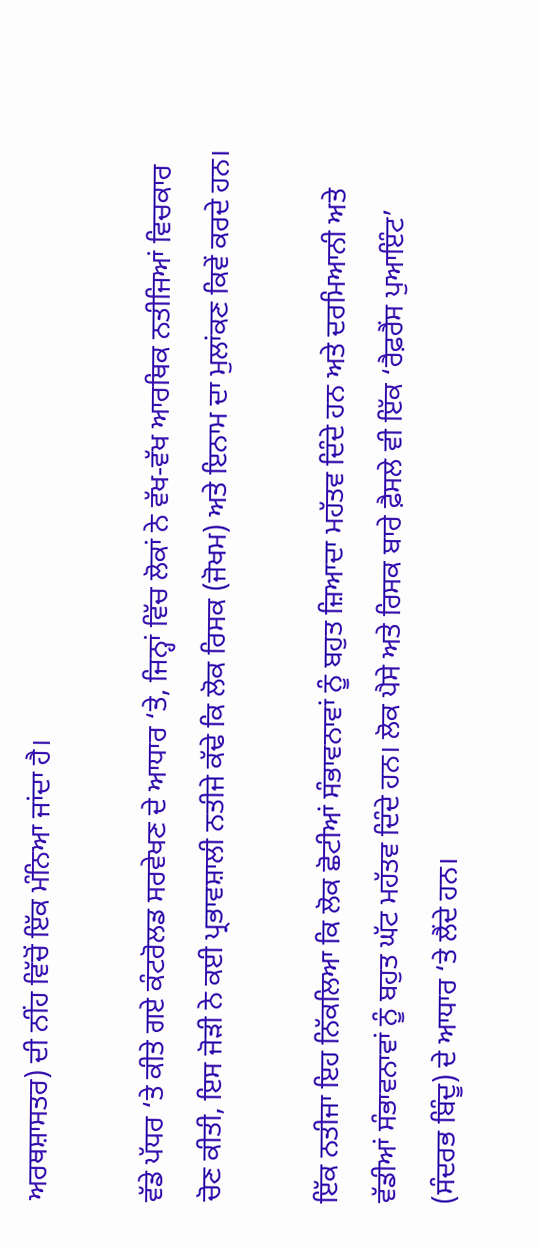ਅਰਥਸ਼ਾਸਤਰ) ਦੀ ਨੀਂਹ ਵਿੱਚੋਂ ਇੱਕ ਮੰਨਿਆ ਜਾਂਦਾ ਹੈ।

ਵੱਡੇ ਪੱਧਰ ‘ਤੇ ਕੀਤੇ ਗਏ ਕੰਟਰੋਲਡ ਸਰਵੇਖਣ ਦੇ ਆਧਾਰ ‘ਤੇ, ਜਿਨ੍ਹਾਂ ਵਿੱਚ ਲੋਕਾਂ ਨੇ ਵੱਖ-ਵੱਖ ਆਰਥਿਕ ਨਤੀਜਿਆਂ ਵਿਚਕਾਰ ਚੋਣ ਕੀਤੀ, ਇਸ ਜੋੜੀ ਨੇ ਕਈ ਪ੍ਰਭਾਵਸ਼ਾਲੀ ਨਤੀਜੇ ਕੱਢੇ ਕਿ ਲੋਕ ਰਿਸਕ (ਜੋਖਮ) ਅਤੇ ਇਨਾਮ ਦਾ ਮੁਲਾਂਕਣ ਕਿਵੇਂ ਕਰਦੇ ਹਨ।

ਇੱਕ ਨਤੀਜਾ ਇਹ ਨਿੱਕਲਿਆ ਕਿ ਲੋਕ ਛੋਟੀਆਂ ਸੰਭਾਵਨਾਵਾਂ ਨੂੰ ਬਹੁਤ ਜ਼ਿਆਦਾ ਮਹੱਤਵ ਦਿੰਦੇ ਹਨ ਅਤੇ ਦਰਮਿਆਨੀ ਅਤੇ ਵੱਡੀਆਂ ਸੰਭਾਵਨਾਵਾਂ ਨੂੰ ਬਹੁਤ ਘੱਟ ਮਹੱਤਵ ਦਿੰਦੇ ਹਨ। ਲੋਕ ਪੈਸੇ ਅਤੇ ਰਿਸਕ ਬਾਰੇ ਫ਼ੈਸਲੇ ਵੀ ਇੱਕ ‘ਰੈਫ਼ਰੈਂਸ ਪੁਆਇੰਟ’ (ਸੰਦਰਭ ਬਿੰਦੂ) ਦੇ ਆਧਾਰ ‘ਤੇ ਲੈਂਦੇ ਹਨ।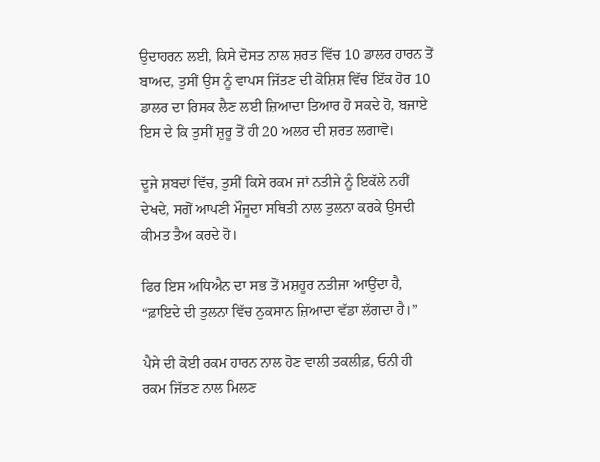ਉਦਾਹਰਨ ਲਈ, ਕਿਸੇ ਦੋਸਤ ਨਾਲ ਸ਼ਰਤ ਵਿੱਚ 10 ਡਾਲਰ ਹਾਰਨ ਤੋਂ ਬਾਅਦ, ਤੁਸੀਂ ਉਸ ਨੂੰ ਵਾਪਸ ਜਿੱਤਣ ਦੀ ਕੋਸ਼ਿਸ਼ ਵਿੱਚ ਇੱਕ ਹੋਰ 10 ਡਾਲਰ ਦਾ ਰਿਸਕ ਲੈਣ ਲਈ ਜ਼ਿਆਦਾ ਤਿਆਰ ਹੋ ਸਕਦੇ ਹੋ, ਬਜਾਏ ਇਸ ਦੇ ਕਿ ਤੁਸੀਂ ਸ਼ੁਰੂ ਤੋਂ ਹੀ 20 ਅਲਰ ਦੀ ਸ਼ਰਤ ਲਗਾਵੋ।

ਦੂਜੇ ਸ਼ਬਦਾਂ ਵਿੱਚ, ਤੁਸੀਂ ਕਿਸੇ ਰਕਮ ਜਾਂ ਨਤੀਜੇ ਨੂੰ ਇਕੱਲੇ ਨਹੀਂ ਦੇਖਦੇ, ਸਗੋਂ ਆਪਣੀ ਮੌਜੂਦਾ ਸਥਿਤੀ ਨਾਲ ਤੁਲਨਾ ਕਰਕੇ ਉਸਦੀ ਕੀਮਤ ਤੈਅ ਕਰਦੇ ਹੋ।

ਫਿਰ ਇਸ ਅਧਿਐਨ ਦਾ ਸਭ ਤੋਂ ਮਸ਼ਹੂਰ ਨਤੀਜਾ ਆਉਂਦਾ ਹੈ, “ਫ਼ਾਇਦੇ ਦੀ ਤੁਲਨਾ ਵਿੱਚ ਨੁਕਸਾਨ ਜ਼ਿਆਦਾ ਵੱਡਾ ਲੱਗਦਾ ਹੈ।”

ਪੈਸੇ ਦੀ ਕੋਈ ਰਕਮ ਹਾਰਨ ਨਾਲ ਹੋਣ ਵਾਲੀ ਤਕਲੀਫ਼, ਓਨੀ ਹੀ ਰਕਮ ਜਿੱਤਣ ਨਾਲ ਮਿਲਣ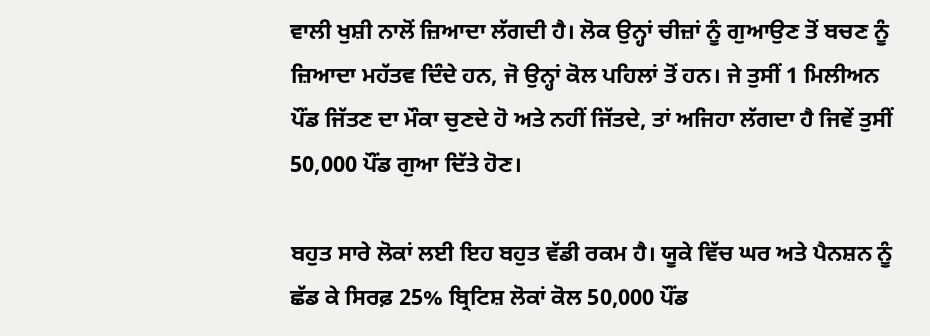ਵਾਲੀ ਖੁਸ਼ੀ ਨਾਲੋਂ ਜ਼ਿਆਦਾ ਲੱਗਦੀ ਹੈ। ਲੋਕ ਉਨ੍ਹਾਂ ਚੀਜ਼ਾਂ ਨੂੰ ਗੁਆਉਣ ਤੋਂ ਬਚਣ ਨੂੰ ਜ਼ਿਆਦਾ ਮਹੱਤਵ ਦਿੰਦੇ ਹਨ, ਜੋ ਉਨ੍ਹਾਂ ਕੋਲ ਪਹਿਲਾਂ ਤੋਂ ਹਨ। ਜੇ ਤੁਸੀਂ 1 ਮਿਲੀਅਨ ਪੌਂਡ ਜਿੱਤਣ ਦਾ ਮੌਕਾ ਚੁਣਦੇ ਹੋ ਅਤੇ ਨਹੀਂ ਜਿੱਤਦੇ, ਤਾਂ ਅਜਿਹਾ ਲੱਗਦਾ ਹੈ ਜਿਵੇਂ ਤੁਸੀਂ 50,000 ਪੌਂਡ ਗੁਆ ਦਿੱਤੇ ਹੋਣ।

ਬਹੁਤ ਸਾਰੇ ਲੋਕਾਂ ਲਈ ਇਹ ਬਹੁਤ ਵੱਡੀ ਰਕਮ ਹੈ। ਯੂਕੇ ਵਿੱਚ ਘਰ ਅਤੇ ਪੈਨਸ਼ਨ ਨੂੰ ਛੱਡ ਕੇ ਸਿਰਫ਼ 25% ਬ੍ਰਿਟਿਸ਼ ਲੋਕਾਂ ਕੋਲ 50,000 ਪੌਂਡ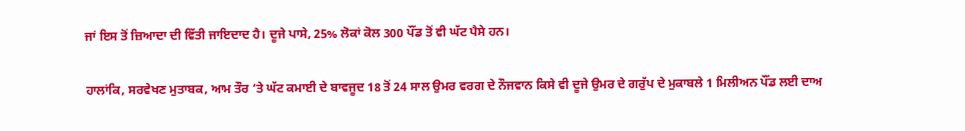ਜਾਂ ਇਸ ਤੋਂ ਜ਼ਿਆਦਾ ਦੀ ਵਿੱਤੀ ਜਾਇਦਾਦ ਹੈ। ਦੂਜੇ ਪਾਸੇ, 25% ਲੋਕਾਂ ਕੋਲ 300 ਪੌਂਡ ਤੋਂ ਵੀ ਘੱਟ ਪੈਸੇ ਹਨ।

ਹਾਲਾਂਕਿ, ਸਰਵੇਖਣ ਮੁਤਾਬਕ, ਆਮ ਤੌਰ ‘ਤੇ ਘੱਟ ਕਮਾਈ ਦੇ ਬਾਵਜੂਦ 18 ਤੋਂ 24 ਸਾਲ ਉਮਰ ਵਰਗ ਦੇ ਨੌਜਵਾਨ ਕਿਸੇ ਵੀ ਦੂਜੇ ਉਮਰ ਦੇ ਗਰੁੱਪ ਦੇ ਮੁਕਾਬਲੇ 1 ਮਿਲੀਅਨ ਪੌਂਡ ਲਈ ਦਾਅ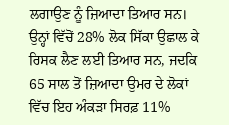ਲਗਾਉਣ ਨੂੰ ਜ਼ਿਆਦਾ ਤਿਆਰ ਸਨ। ਉਨ੍ਹਾਂ ਵਿੱਚੋਂ 28% ਲੋਕ ਸਿੱਕਾ ਉਛਾਲ ਕੇ ਰਿਸਕ ਲੈਣ ਲਈ ਤਿਆਰ ਸਨ, ਜਦਕਿ 65 ਸਾਲ ਤੋਂ ਜ਼ਿਆਦਾ ਉਮਰ ਦੇ ਲੋਕਾਂ ਵਿੱਚ ਇਹ ਅੰਕੜਾ ਸਿਰਫ਼ 11%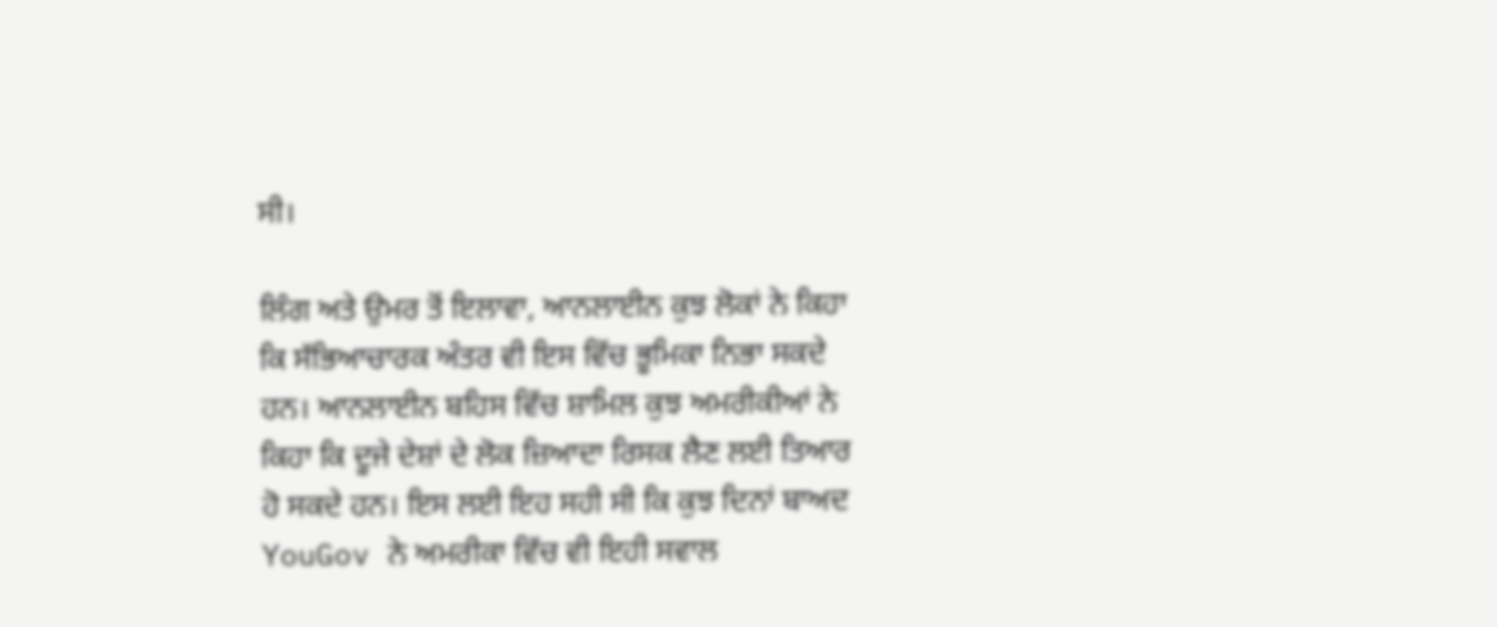ਸੀ।

ਲਿੰਗ ਅਤੇ ਉਮਰ ਤੋਂ ਇਲਾਵਾ, ਆਨਲਾਈਨ ਕੁਝ ਲੋਕਾਂ ਨੇ ਕਿਹਾ ਕਿ ਸੱਭਿਆਚਾਰਕ ਅੰਤਰ ਵੀ ਇਸ ਵਿੱਚ ਭੂਮਿਕਾ ਨਿਭਾ ਸਕਦੇ ਹਨ। ਆਨਲਾਈਨ ਬਹਿਸ ਵਿੱਚ ਸ਼ਾਮਿਲ ਕੁਝ ਅਮਰੀਕੀਆਂ ਨੇ ਕਿਹਾ ਕਿ ਦੂਜੇ ਦੇਸ਼ਾਂ ਦੇ ਲੋਕ ਜ਼ਿਆਦਾ ਰਿਸਕ ਲੈਣ ਲਈ ਤਿਆਰ ਹੋ ਸਕਦੇ ਹਨ। ਇਸ ਲਈ ਇਹ ਸਹੀ ਸੀ ਕਿ ਕੁਝ ਦਿਨਾਂ ਬਾਅਦ YouGov ਨੇ ਅਮਰੀਕਾ ਵਿੱਚ ਵੀ ਇਹੀ ਸਵਾਲ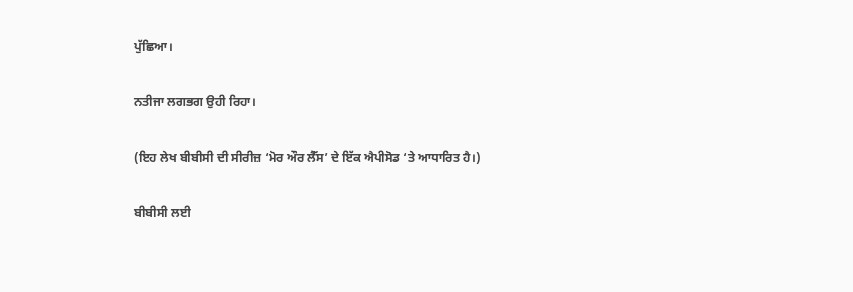ਪੁੱਛਿਆ।

ਨਤੀਜਾ ਲਗਭਗ ਉਹੀ ਰਿਹਾ।

(ਇਹ ਲੇਖ ਬੀਬੀਸੀ ਦੀ ਸੀਰੀਜ਼ ‘ਮੋਰ ਔਰ ਲੈੱਸ’ ਦੇ ਇੱਕ ਐਪੀਸੋਡ ‘ਤੇ ਆਧਾਰਿਤ ਹੈ।)

ਬੀਬੀਸੀ ਲਈ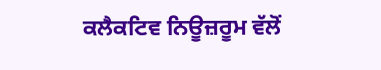ਕਲੈਕਟਿਵ ਨਿਊਜ਼ਰੂਮ ਵੱਲੋਂ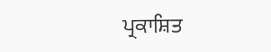ਪ੍ਰਕਾਸ਼ਿਤ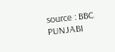source : BBC PUNJABI